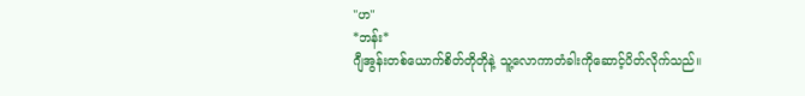"ဟ"
*ဘန်း*
ဂျီအွန်းတစ်ယောက်စိတ်တိုတိုနဲ့ သူ့လောကာတံခါးကိုဆောင့်ပိတ်လိုက်သည်။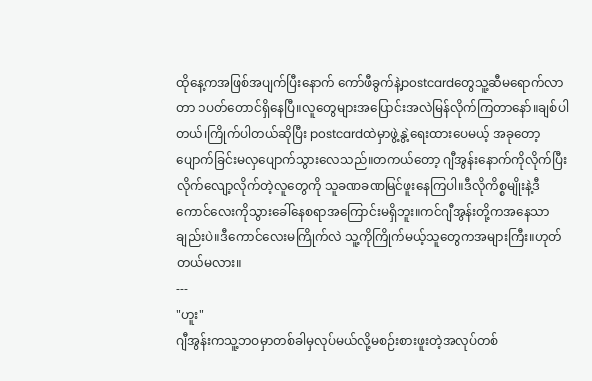ထိုနေ့ကအဖြစ်အပျက်ပြီးနောက် ကော်ဖီခွက်နဲ့postcardတွေသူ့ဆီမရောက်လာတာ ၁ပတ်တောင်ရှိနေပြီ။လူတွေများအပြောင်းအလဲမြန်လိုက်ကြတာနော်။ချစ်ပါတယ်၊ကြိုက်ပါတယ်ဆိုပြီး postcardထဲမှာဖွဲ့နွဲ့ရေးထားပေမယ့် အခုတော့ပျောက်ခြင်းမလှပျောက်သွားလေသည်။တကယ်တော့ ဂျီအွန်းနောက်ကိုလိုက်ပြီးလိုက်လျော့လိုက်တဲ့လူတွေကို သူခဏခဏမြင်ဖူးနေကြပါ။ဒီလိုကိစ္စမျိုးနဲ့ဒီကောင်လေးကိုသွားခေါ်နေစရာအကြောင်းမရှိဘူး။ကင်ဂျီအွန်းတို့ကအနေသာချည်းပဲ။ဒီကောင်လေးမကြိုက်လဲ သူ့ကိုကြိုက်မယ့်သူတွေကအများကြီး။ဟုတ်တယ်မလား။
---
"ဟူး"
ဂျီအွန်းကသူ့ဘဝမှာတစ်ခါမှလုပ်မယ်လို့မစဉ်းစားဖူးတဲ့အလုပ်တစ်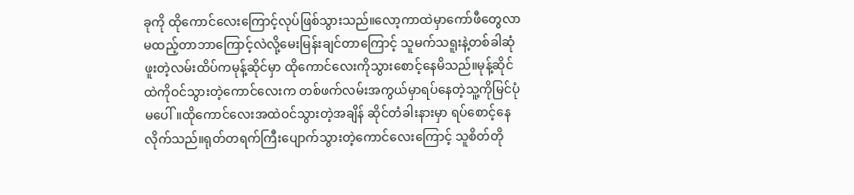ခုကို ထိုကောင်လေးကြောင့်လုပ်ဖြစ်သွားသည်။လော့ကာထဲမှာကော်ဖီတွေလာမထည့်တာဘာကြောင့်လဲလို့မေးမြန်းချင်တာကြောင့် သူမက်သရူးနဲ့တစ်ခါဆုံဖူးတဲ့လမ်းထိပ်ကမုန့်ဆိုင်မှာ ထိုကောင်လေးကိုသွားစောင့်နေမိသည်။မုန့်ဆိုင်ထဲကိုဝင်သွားတဲ့ကောင်လေးက တစ်ဖက်လမ်းအကွယ်မှာရပ်နေတဲ့သူ့ကိုမြင်ပုံမပေါ်။ထိုကောင်လေးအထဲဝင်သွားတဲ့အချိန် ဆိုင်တံခါးနားမှာ ရပ်စောင့်နေလိုက်သည်။ရုတ်တရက်ကြီးပျောက်သွားတဲ့ကောင်လေးကြောင့် သူစိတ်တို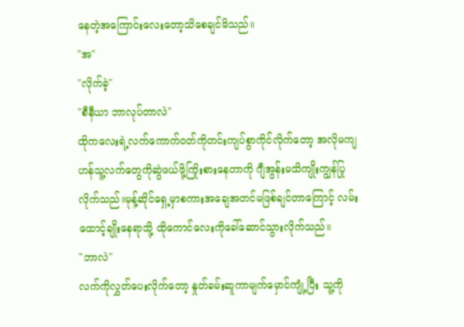နေတဲ့အကြောင်းလေးတော့သိစေချင်မိသည်။
"အ"
"လိုက်ခဲ့"
"စီနီယာ ဘာလုပ်တာလဲ"
ထိုကလေးရဲ့လက်ကောက်ဝတ်ကိုတင်းကျပ်စွာကိုင်လိုက်တော့ အလိုမကျဟန်သူ့လက်တွေကိုဆွဲဖယ်ဖို့ကြိုးစားနေတာကို ဂျီအွန်းမသိကျိုးကျွန်ပြုလိုက်သည်။မုန့်ဆိုင်ရှေ့မှာစကားအချေအတင်မဖြစ်ချင်တာကြောင့် လမ်းထောင့်ချိုးနေရာသို့ ထိုကောင်လေးကိုခေါ်ဆောင်သွားလိုက်သည်။
"ဘာလဲ"
လက်ကိုလွှတ်ပေးလိုက်တော့ နှုတ်ခမ်းဆူကာမျက်မှောင်ကျုံ့ပြီး သူ့ကို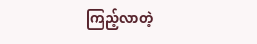ကြည့်လာတဲ့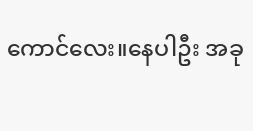ကောင်လေး။နေပါဦး အခု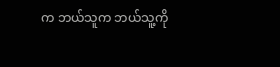က ဘယ်သူက ဘယ်သူ့ကို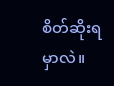စိတ်ဆိုးရမှာလဲ။